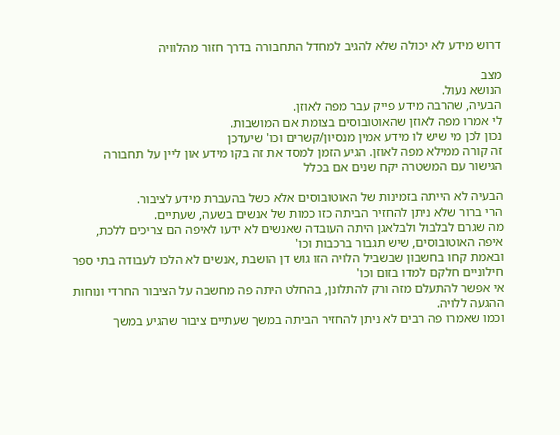דרוש מידע לא יכולה שלא להגיב למחדל התחבורה בדרך חזור מהלוויה

מצב
הנושא נעול.
הבעיה, שהרבה מידע פייק עבר מפה לאוזן.
לי אמרו מפה לאוזן שהאוטובוסים בצומת אם המושבות.
נכון לכן מי שיש לו מידע אמין מנסיון/קשרים וכו' שיעדכן
זה קורה ממילא מפה לאוזן. הגיע הזמן למסד את זה בקו מידע און ליין על תחבורה
הגישור עם המשטרה יקח שנים אם בכלל

הבעיה לא הייתה בזמינות של האוטובוסים אלא כשל בהעברת מידע לציבור.
הרי ברור שלא ניתן להחזיר הביתה כזו כמות של אנשים בשעה, שעתיים.
מה שגרם לבלבול ולבלאגן היתה העובדה שאנשים לא ידעו לאיפה הם צריכים ללכת, איפה האוטובוסים, שיש תגבור ברכבות וכו'
ובאמת קחו בחשבון שבשביל הלויה הזו גוש דן הושבת ,אנשים לא הלכו לעבודה בתי ספר חילוניים חלקם למדו בזום וכו'
אי אפשר להתעלם מזה ורק להתלונן, בהחלט היתה פה מחשבה על הציבור החרדי ונוחות ההגעה ללויה.
וכמו שאמרו פה רבים לא ניתן להחזיר הביתה במשך שעתיים ציבור שהגיע במשך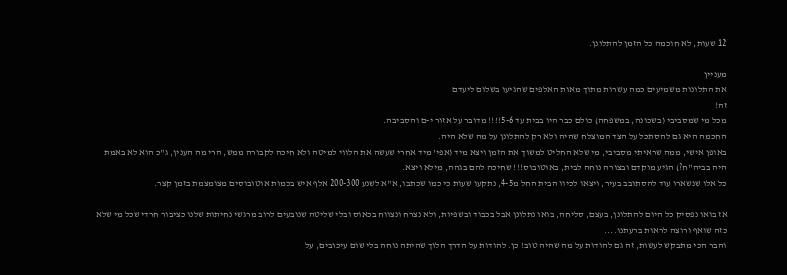12 שעות, לא חוכמה כל הזמן להתלונן.

מעניין
את התלונות משמיעים כמה עשרות מתוך מאות האלפים שהגיעו בשלום ליעדם
זה!
מכל מי שמסביבי (בשכונה, במשפחה) כולם כבר היו בבית עד 5-6!!!! מדובר על אזור י-ם והסביבה.
החכמה היא גם להסתכל על הצד המוצלח שהיה ולא רק להתלונן על מה שלא היה.
באופן אישי, ממה שראיתי מסביבי, מי שלא החליט למשוך את הזמן ויצא מיד (אפי' מיד אחרי שעשה את הלווי למיטה ולא חיכה לקבורה ממש, הרי מה הענין, ג"כ הוא לא באמת היה בביה"ח?) הגיע מוקדם ובצורה נוחה לבית, באוטובוס!!! שחיכה להם בגהה, מילא ויצא.
כל אלו שנשארו עוד להסתובב בעיר, ויצאו לכיוו הבית החל מ4-5, נתקעו שעות כי כמו שכתבו, א"א לשנע 200-300 אלף איש בכמות אוטובוסים מצומצמת בזמן קצר.

אז בואו נפסיק כל היום להתלונן, בעצם, סליחה, בואו נתלונן אבל בכבוד ובשפיות, ולא נצרח ונצווח בכאוס ובלי שליטה שנובעים לרוב מרגשי נחיתות שלנו כציבור חרדי שכל מי שלא כזה שואף ורוצה לראות ברעתנו....
והבר הכי מתבקש לעשות, זה גם להודות על מה שהיה טוב! כן. להודות על הדרך הלוך שהיתה נוחה בלי שום עיכובים, על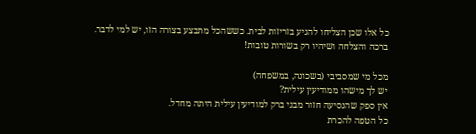כל אלו שכן הצליחו להגיע בזריזות לבית. כששהכל מתבצע בצורה הזו, יש למי לדבר.
ברכה והצלחה ושיהיו רק בשורות טובות!

מכל מי שמסביבי (בשכונה, במשפחה)
יש לך מישהו ממודיעין עילית?
אין ספק שהנסיעה חזור מבני ברק למודיעין עילית היתה מחדל.
כל הטפה להכרת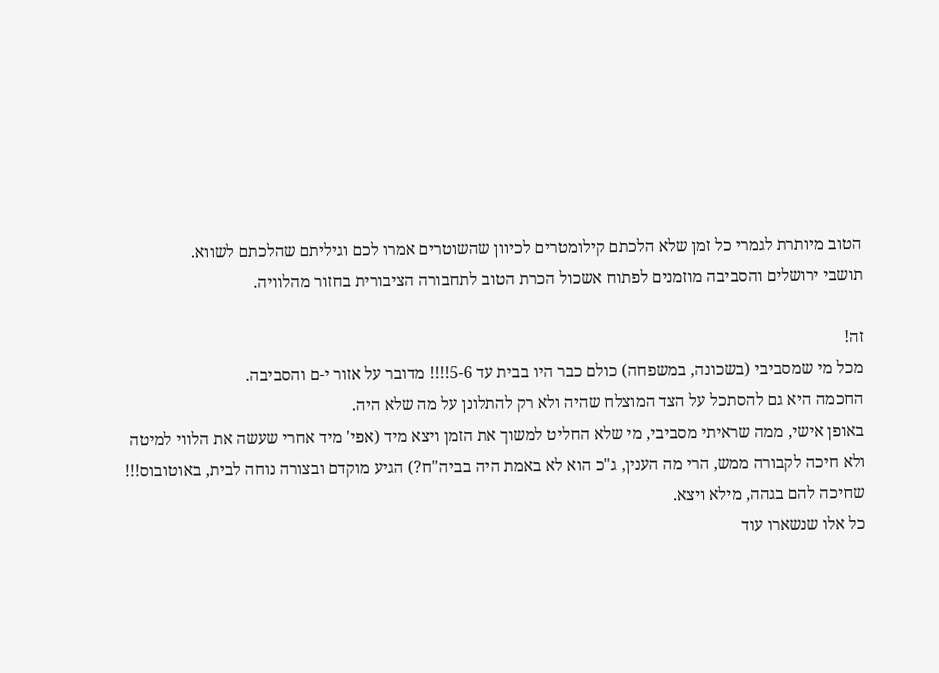הטוב מיותרת לגמרי כל זמן שלא הלכתם קילומטרים לכיוון שהשוטרים אמרו לכם וגיליתם שהלכתם לשווא.
תושבי ירושלים והסביבה מוזמנים לפתוח אשכול הכרת הטוב לתחבורה הציבורית בחזור מהלוויה.

זה!
מכל מי שמסביבי (בשכונה, במשפחה) כולם כבר היו בבית עד 5-6!!!! מדובר על אזור י-ם והסביבה.
החכמה היא גם להסתכל על הצד המוצלח שהיה ולא רק להתלונן על מה שלא היה.
באופן אישי, ממה שראיתי מסביבי, מי שלא החליט למשוך את הזמן ויצא מיד (אפי' מיד אחרי שעשה את הלווי למיטה ולא חיכה לקבורה ממש, הרי מה הענין, ג"כ הוא לא באמת היה בביה"ח?) הגיע מוקדם ובצורה נוחה לבית, באוטובוס!!! שחיכה להם בגהה, מילא ויצא.
כל אלו שנשארו עוד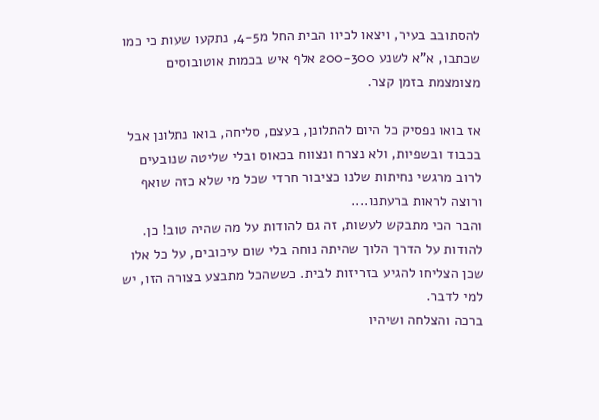להסתובב בעיר, ויצאו לכיוו הבית החל מ4-5, נתקעו שעות כי כמו שכתבו, א"א לשנע 200-300 אלף איש בכמות אוטובוסים מצומצמת בזמן קצר.

אז בואו נפסיק כל היום להתלונן, בעצם, סליחה, בואו נתלונן אבל בכבוד ובשפיות, ולא נצרח ונצווח בכאוס ובלי שליטה שנובעים לרוב מרגשי נחיתות שלנו כציבור חרדי שכל מי שלא כזה שואף ורוצה לראות ברעתנו....
והבר הכי מתבקש לעשות, זה גם להודות על מה שהיה טוב! כן. להודות על הדרך הלוך שהיתה נוחה בלי שום עיכובים, על כל אלו שכן הצליחו להגיע בזריזות לבית. כששהכל מתבצע בצורה הזו, יש למי לדבר.
ברכה והצלחה ושיהיו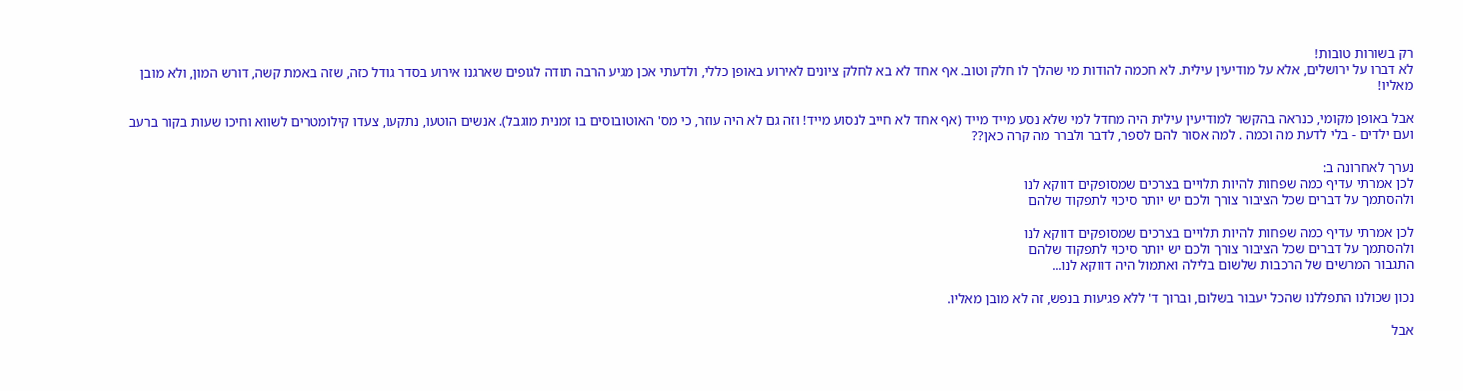רק בשורות טובות!
לא דברו על ירושלים, אלא על מודיעין עילית. לא חכמה להודות מי שהלך לו חלק וטוב. אף אחד לא בא לחלק ציונים לאירוע באופן כללי, ולדעתי אכן מגיע הרבה תודה לגופים שארגנו אירוע בסדר גודל כזה, שזה באמת קשה, דורש המון, ולא מובן מאליו!

אבל באופן מקומי, כנראה בהקשר למודיעין עילית היה מחדל למי שלא נסע מייד מייד (אף אחד לא חייב לנסוע מייד! וזה גם לא היה עוזר, כי מס' האוטובוסים בו זמנית מוגבל). אנשים הוטעו, נתקעו, צעדו קילומטרים לשווא וחיכו שעות בקור ברעב ועם ילדים - בלי לדעת מה וכמה . למה אסור להם לספר, לדבר ולברר מה קרה כאן??

נערך לאחרונה ב:
לכן אמרתי עדיף כמה שפחות להיות תלויים בצרכים שמסופקים דווקא לנו
ולהסתמך על דברים שכל הציבור צורך ולכם יש יותר סיכוי לתפקוד שלהם

לכן אמרתי עדיף כמה שפחות להיות תלויים בצרכים שמסופקים דווקא לנו
ולהסתמך על דברים שכל הציבור צורך ולכם יש יותר סיכוי לתפקוד שלהם
התגבור המרשים של הרכבות שלשום בלילה ואתמול היה דווקא לנו...

נכון שכולנו התפללנו שהכל יעבור בשלום, וברוך ד' ללא פגיעות בנפש, זה לא מובן מאליו.

אבל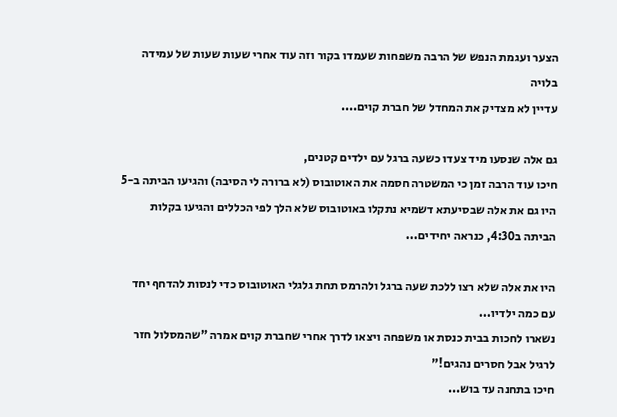הצער ועגמת הנפש של הרבה משפחות שעמדו בקור וזה עוד אחרי שעות שעות של עמידה בלויה
עדיין לא מצדיק את המחדל של חברת קוים....

גם אלה שנסעו מיד צעדו כשעה ברגל עם ילדים קטנים,
חיכו עוד הרבה זמן כי המשטרה חסמה את האוטובוס (לא ברורה לי הסיבה) והגיעו הביתה ב-5
היו גם את אלה שבסיעתא דשמיא נתקלו באוטובוס שלא הלך לפי הכללים והגיעו בקלות הביתה ב4:30, כנראה יחידים...

היו את אלה שלא רצו ללכת שעה ברגל ולהרמס תחת גלגלי האוטובוס כדי לנסות להדחף יחד עם כמה ילדיו...
נשארו לחכות בבית כנסת או משפחה ויצאו לדרך אחרי שחברת קוים אמרה "שהמסלול חזר לרגיל אבל חסרים נהגים!"
חיכו בתחנה עד בוש...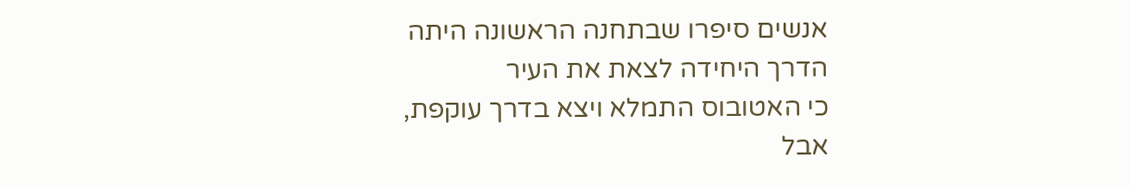אנשים סיפרו שבתחנה הראשונה היתה הדרך היחידה לצאת את העיר
כי האטובוס התמלא ויצא בדרך עוקפת, אבל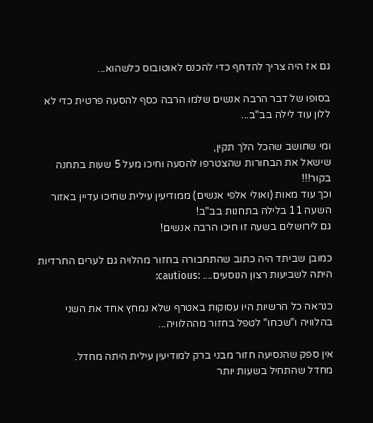גם אז היה צריך להדחף כדי להכנס לאוטובוס כלשהוא...

בסופו של דבר הרבה אנשים שלמו הרבה כסף להסעה פרטית כדי לא ללון עוד לילה בב"ב...

ומי שחושב שהכל הלך תקין,
שישאל את הבחורות שהצטרפו להסעה וחיכו מעל 5 שעות בתחנה בקור!!!
וכך עוד מאות (ואולי אלפי אנשים) ממודיעין עילית שחיכו עדיין באזור השעה 11 בלילה בתחנות בב"ב!
גם לירושלים בשעה זו חיכו הרבה אנשים!

כמובן שביתד היה כתוב שהתחבורה בחזור מהלויה גם לערים החרדיות היתה לשביעות רצון הנוסעים.... :cautious:

כנראה כל הרשיות היו עסוקות באטרף שלא נמחץ אחד את השני בהלוויה ו"שכחו" לטפל בחזור מההלוויה...

אין ספק שהנסיעה חזור מבני ברק למודיעין עילית היתה מחדל.
מחדל שהתחיל בשעות יותר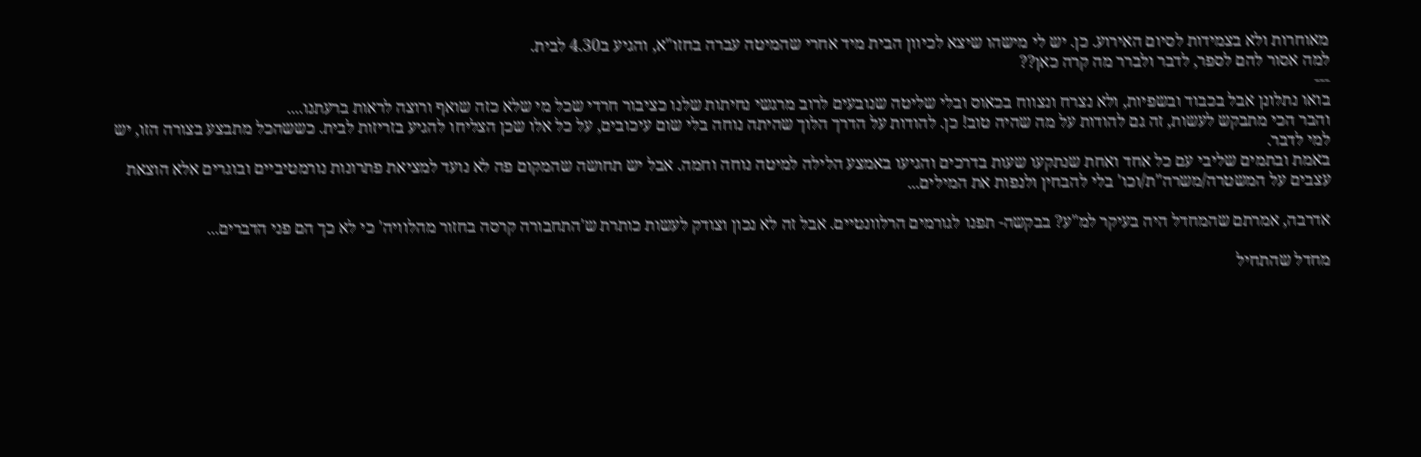מאוחרות ולא בצמידות לסיום האירוע. כן. יש לי מישהו שיצא לכיוון הבית מיד אחרי שהמיטה עברה בחזו"א, והגיע ב4.30 לבית.
למה אסור להם לספר, לדבר ולברר מה קרה כאן??
---
בואו נתלונן אבל בכבוד ובשפיות, ולא נצרח ונצווח בכאוס ובלי שליטה שנובעים לרוב מרגשי נחיתות שלנו כציבור חרדי שכל מי שלא כזה שואף ורוצה לראות ברעתנו....
והבר הכי מתבקש לעשות, זה גם להודות על מה שהיה טוב! כן. להודות על הדרך הלוך שהיתה נוחה בלי שום עיכובים, על כל אלו שכן הצליחו להגיע בזריזות לבית. כששהכל מתבצע בצורה הזו, יש למי לדבר.
באמת ובתמים שליבי עם כל אחד ואחת שנתקעו שעות בדרכים והגיעו באמצע הלילה למיטה נוחה וחמה. אבל יש תחושה שהמקום פה לא נועד למציאת פתרונות נורמטיביים ובוגרים אלא הוצאת עצבים על המשטרה/משרה"ת/וכו' בלי להבחין ולנפות את המילים...

אדרבה, אמרתם שהמחדל היה בעיקר למ"ע? בבקשה- תפנו לגורמים הרלוונטיים. אבל זה לא נכון וצודק לעשות כותרת ש'התחבורה קרסה בחזור מהלוויה' כי לא כך הם פני הדברים...

מחדל שהתחיל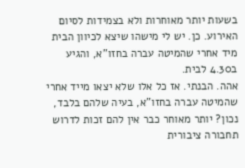בשעות יותר מאוחרות ולא בצמידות לסיום האירוע. כן. יש לי מישהו שיצא לכיוון הבית מיד אחרי שהמיטה עברה בחזו"א, והגיע ב4.30 לבית.
אהה. הבנתי. אז כל אלו שלא יצאו מייד אחרי שהמיטה עברה בחזו"א, בעיה שלהם בלבד, נכון? יותר מאוחר כבר אין להם זכות לדרוש תחבורה ציבורית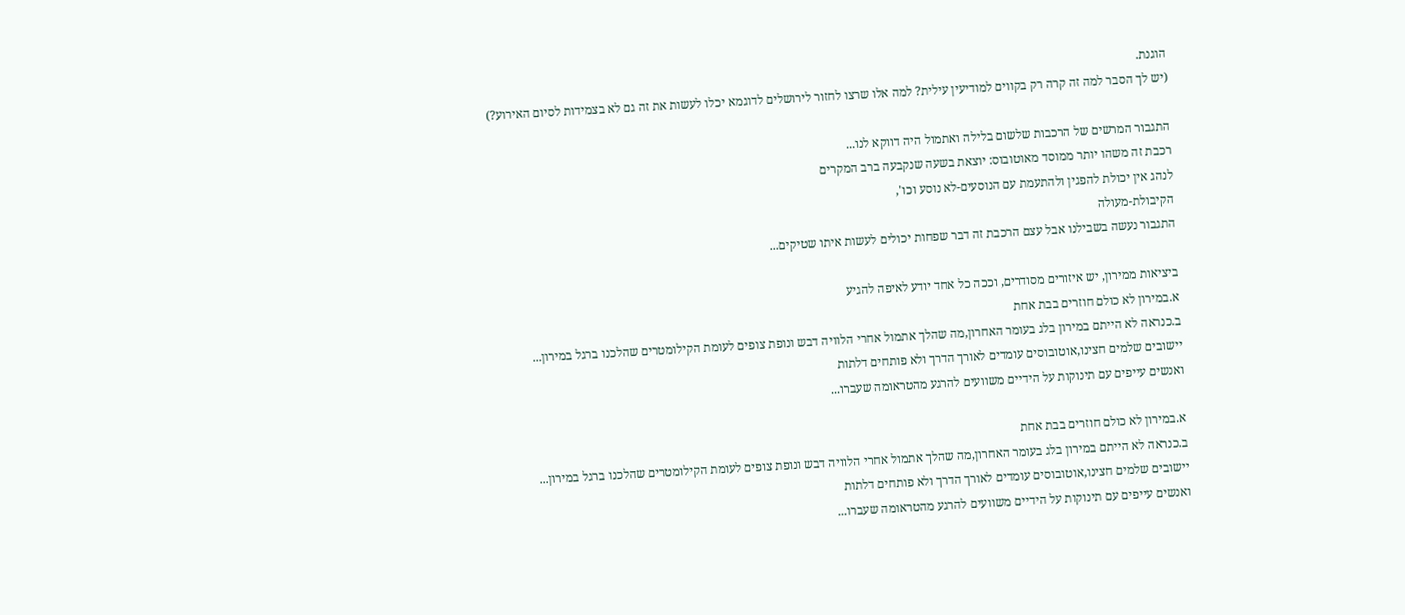הוגנת.
(יש לך הסבר למה זה קרה רק בקווים למודיעין עילית? למה אלו שרצו לחזור לירושלים לדוגמא יכלו לעשות את זה גם לא בצמידות לסיום האירוע?)

התגבור המרשים של הרכבות שלשום בלילה ואתמול היה דווקא לנו...
רכבת זה משהו יותר ממוסד מאוטובוס: יוצאת בשעה שנקבעה ברב המקרים
לנהג אין יכולת להפגין ולהתעמת עם הנוסעים-לא נוסע וכו',
הקיבולת-מעולה
התגבור נעשה בשבילנו אבל עצם הרכבת זה דבר שפחות יכולים לעשות איתו שטיקים...

ביציאות ממירון, יש איזורים מסודרים, וככה כל אחד יודע לאיפה להגיע
א.במירון לא כולם חוזרים בבת אחת
ב.כנראה לא הייתם במירון בלג בעומר האחרון,מה שהלך אתמול אחרי הלוויה דבש ונופת צופים לעומת הקילומטרים שהלכנו ברגל במירון...
יישובים שלמים חצינו,אוטובוסים עומדים לאורך הדרך ולא פותחים דלתות
ואנשים עייפים עם תינוקות על הידיים משוועים להרגע מהטראומה שעברו...

א.במירון לא כולם חוזרים בבת אחת
ב.כנראה לא הייתם במירון בלג בעומר האחרון,מה שהלך אתמול אחרי הלוויה דבש ונופת צופים לעומת הקילומטרים שהלכנו ברגל במירון...
יישובים שלמים חצינו,אוטובוסים עומדים לאורך הדרך ולא פותחים דלתות
ואנשים עייפים עם תינוקות על הידיים משוועים להרגע מהטראומה שעברו...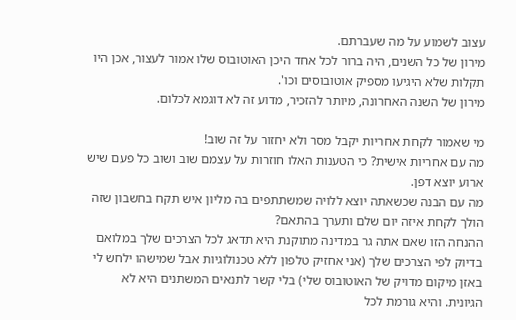עצוב לשמוע על מה שעברתם.
מירון של כל השנים, היה ברור לכל אחד היכן האוטובוס שלו אמור לעצור, אכן היו תקלות שלא היגיעו מספיק אוטובוסים וכו'.
מירון של השנה האחרונה, מיותר להזכיר, מדוע זה לא דוגמא לכלום.

מי שאמור לקחת אחריות יקבל מסר ולא יחזור על זה שוב!
מה עם אחריות אישית? כי הטענות האלו חוזרות על עצמם שוב ושוב כל פעם שיש ארוע יוצא דפן.
מה עם הבנה שכשאתה יוצא ללויה שמשתתפים בה מליון איש תקח בחשבון שזה הולך לקחת איזה יום שלם ותערך בהתאם?
ההנחה הזו שאם אתה גר במדינה מתוקנת היא תדאג לכל הצרכים שלך במלואם בדיוק לפי הצרכים שלך (אני אחזיק טלפון ללא טכנולוגיות אבל שמישהו ילחש לי באזן מיקום מדויק של האוטובוס שלי) בלי קשר לתנאים המשתנים היא לא הגיונית. והיא גורמת לכל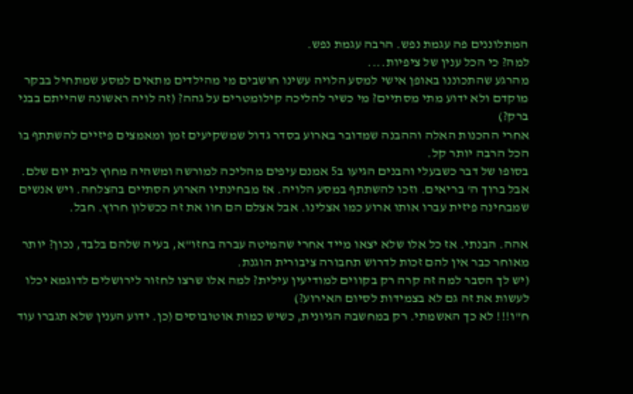המתלוננים פה עגמת נפש. הרבה עגמת נפש.
למה? כי הכל ענין של ציפיות....
מהרגע שהתכוננו באופן אישי למסע הלויה עשינו חושבים מי מהילדים מתאים למסע שמתחיל בבקר מוקדם ולא ידוע מתי מסתיים? מי כשיר להליכה קילומטרים על גהה? (זה לויה ראשונה שהייתם בבני ברק?)
אחרי ההכנות האלה וההבנה שמדובר בארוע בסדר גדול שמשקיעים זמן ומאמצים פיזיים להשתתף בו הכל הרבה יותר קל.
בסופו של דבר כשבעלי והבנים הגיעו ב5 אמנם עיפים מהליכה למורשה ומשהיה מחוץ לבית יום שלם. אבל ברוך ה' בריאים. וזכו להשתתף במסע הלויה. אז מבחינתיו הארוע הסתיים בהצלחה. ויש אנשים שמבחינה פיזית עברו אותו ארוע כמו אצלינו. אבל אצלם הם חוו את זה ככשלון חרוץ. חבל.

אהה. הבנתי. אז כל אלו שלא יצאו מייד אחרי שהמיטה עברה בחזו"א, בעיה שלהם בלבד, נכון? יותר מאוחר כבר אין להם זכות לדרוש תחבורה ציבורית הוגנת.
(יש לך הסבר למה זה קרה רק בקווים למודיעין עילית? למה אלו שרצו לחזור לירושלים לדוגמא יכלו לעשות את זה גם לא בצמידות לסיום האירוע?)
ח"ו!!! לא כך האשמתי. רק במחשבה הגיונית, כשיש כמות אוטובוסים (כן. ידוע הענין שלא תגברו עוד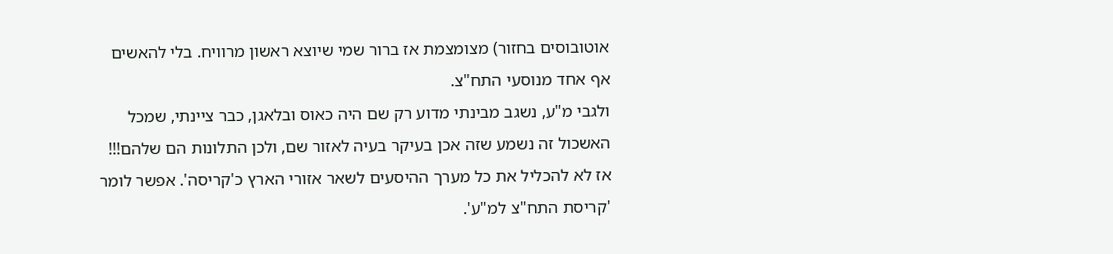אוטובוסים בחזור) מצומצמת אז ברור שמי שיוצא ראשון מרוויח. בלי להאשים אף אחד מנוסעי התח"צ.
ולגבי מ"ע, נשגב מבינתי מדוע רק שם היה כאוס ובלאגן, כבר ציינתי, שמכל האשכול זה נשמע שזה אכן בעיקר בעיה לאזור שם, ולכן התלונות הם שלהם!!! אז לא להכליל את כל מערך ההיסעים לשאר אזורי הארץ כ'קריסה'. אפשר לומר 'קריסת התח"צ למ"ע'.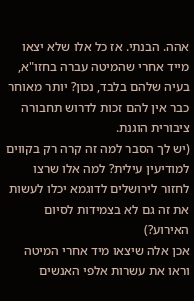אהה. הבנתי. אז כל אלו שלא יצאו מייד אחרי שהמיטה עברה בחזו"א, בעיה שלהם בלבד, נכון? יותר מאוחר כבר אין להם זכות לדרוש תחבורה ציבורית הוגנת.
(יש לך הסבר למה זה קרה רק בקווים למודיעין עילית? למה אלו שרצו לחזור לירושלים לדוגמא יכלו לעשות את זה גם לא בצמידות לסיום האירוע?)
אכן אלה שיצאו מיד אחרי המיטה וראו את עשרות אלפי האנשים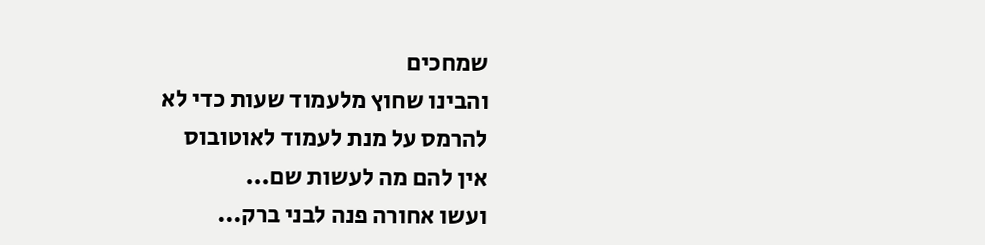שמחכים
והבינו שחוץ מלעמוד שעות כדי לא להרמס על מנת לעמוד לאוטובוס
אין להם מה לעשות שם...
ועשו אחורה פנה לבני ברק...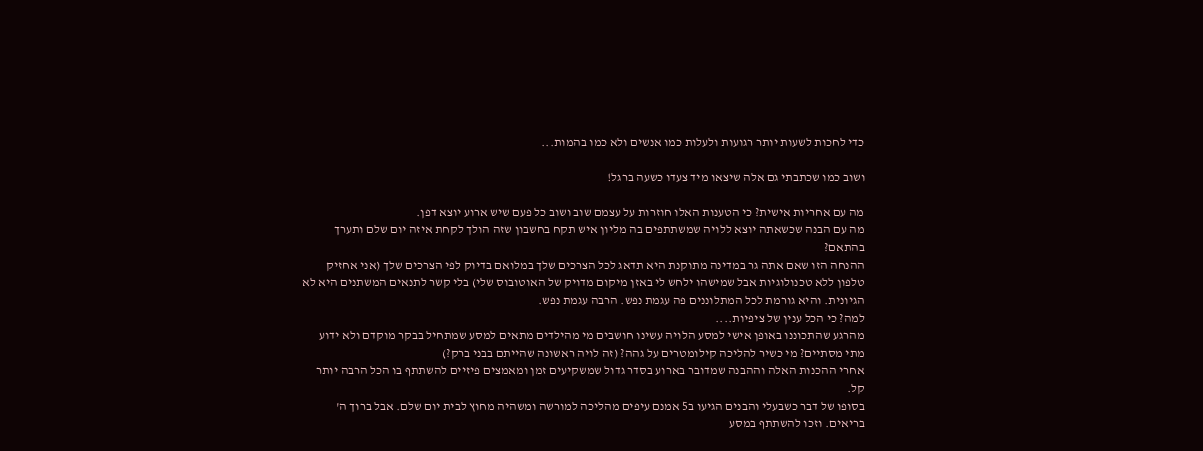כדי לחכות לשעות יותר רגועות ולעלות כמו אנשים ולא כמו בהמות...

ושוב כמו שכתבתי גם אלה שיצאו מיד צעדו כשעה ברגל!

מה עם אחריות אישית? כי הטענות האלו חוזרות על עצמם שוב ושוב כל פעם שיש ארוע יוצא דפן.
מה עם הבנה שכשאתה יוצא ללויה שמשתתפים בה מליון איש תקח בחשבון שזה הולך לקחת איזה יום שלם ותערך בהתאם?
ההנחה הזו שאם אתה גר במדינה מתוקנת היא תדאג לכל הצרכים שלך במלואם בדיוק לפי הצרכים שלך (אני אחזיק טלפון ללא טכנולוגיות אבל שמישהו ילחש לי באזן מיקום מדויק של האוטובוס שלי) בלי קשר לתנאים המשתנים היא לא הגיונית. והיא גורמת לכל המתלוננים פה עגמת נפש. הרבה עגמת נפש.
למה? כי הכל ענין של ציפיות....
מהרגע שהתכוננו באופן אישי למסע הלויה עשינו חושבים מי מהילדים מתאים למסע שמתחיל בבקר מוקדם ולא ידוע מתי מסתיים? מי כשיר להליכה קילומטרים על גהה? (זה לויה ראשונה שהייתם בבני ברק?)
אחרי ההכנות האלה וההבנה שמדובר בארוע בסדר גדול שמשקיעים זמן ומאמצים פיזיים להשתתף בו הכל הרבה יותר קל.
בסופו של דבר כשבעלי והבנים הגיעו ב5 אמנם עיפים מהליכה למורשה ומשהיה מחוץ לבית יום שלם. אבל ברוך ה' בריאים. וזכו להשתתף במסע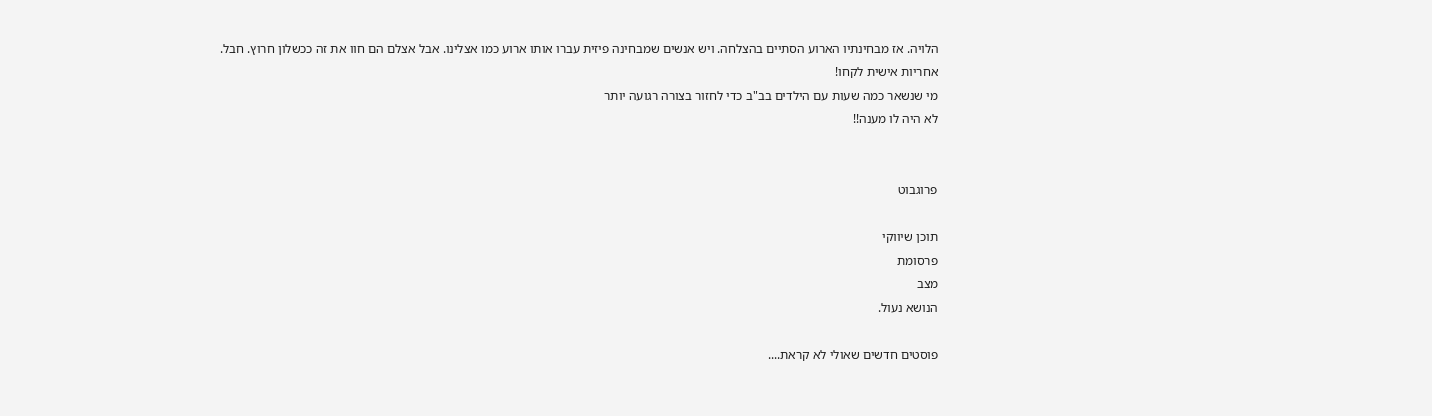הלויה. אז מבחינתיו הארוע הסתיים בהצלחה. ויש אנשים שמבחינה פיזית עברו אותו ארוע כמו אצלינו. אבל אצלם הם חוו את זה ככשלון חרוץ. חבל.
אחריות אישית לקחו!
מי שנשאר כמה שעות עם הילדים בב"ב כדי לחזור בצורה רגועה יותר
לא היה לו מענה!!


פרוגבוט

תוכן שיווקי
פרסומת
מצב
הנושא נעול.

פוסטים חדשים שאולי לא קראת....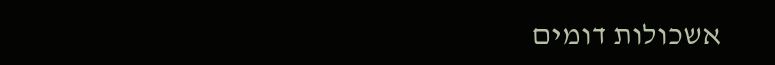אשכולות דומים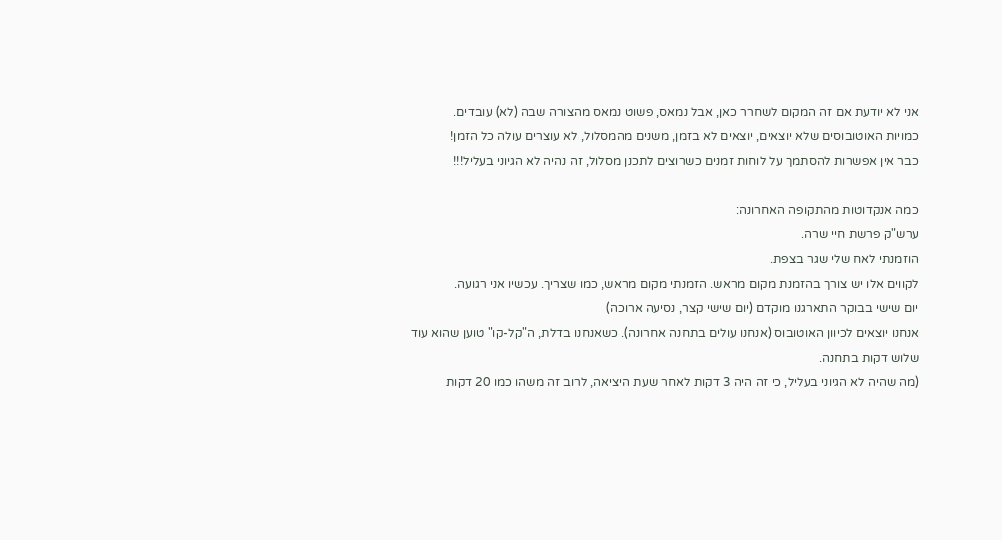אני לא יודעת אם זה המקום לשחרר כאן, אבל נמאס, פשוט נמאס מהצורה שבה (לא) עובדים.
כמויות האוטובוסים שלא יוצאים, יוצאים לא בזמן, משנים מהמסלול, לא עוצרים עולה כל הזמן!
כבר אין אפשרות להסתמך על לוחות זמנים כשרוצים לתכנן מסלול, זה נהיה לא הגיוני בעליל!!!

כמה אנקדוטות מהתקופה האחרונה:
ערש"ק פרשת חיי שרה.
הוזמנתי לאח שלי שגר בצפת.
לקווים אלו יש צורך בהזמנת מקום מראש. הזמנתי מקום מראש, כמו שצריך. עכשיו אני רגועה.
יום שישי בבוקר התארגנו מוקדם (יום שישי קצר, נסיעה ארוכה)
אנחנו יוצאים לכיוון האוטובוס (אנחנו עולים בתחנה אחרונה). כשאנחנו בדלת, ה"קל-קו" טוען שהוא עוד שלוש דקות בתחנה.
(מה שהיה לא הגיוני בעליל, כי זה היה 3 דקות לאחר שעת היציאה, לרוב זה משהו כמו 20 דקות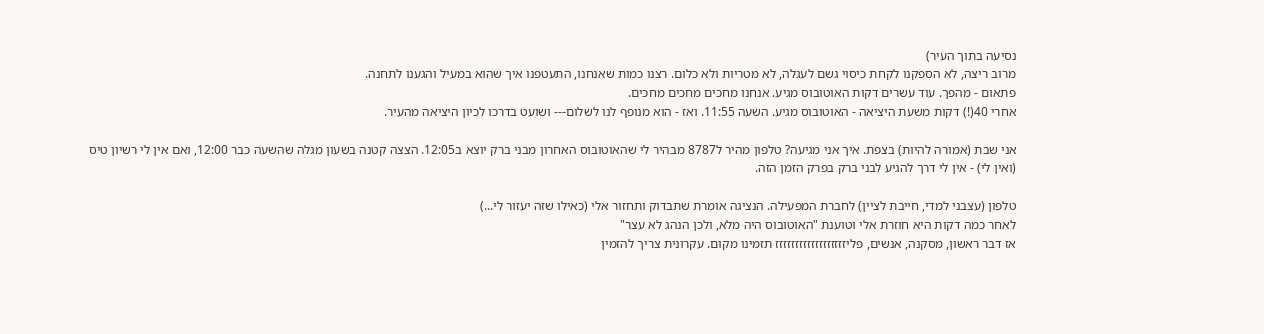נסיעה בתוך העיר)
מרוב ריצה, לא הספקנו לקחת כיסוי גשם לעגלה, לא מטריות ולא כלום. רצנו כמות שאנחנו, התעטפנו איך שהוא במעיל והגענו לתחנה.
פתאום - מהפך. עוד עשרים דקות האוטובוס מגיע. אנחנו מחכים מחכים מחכים.
אחרי 40(!) דקות משעת היציאה - האוטובוס מגיע. השעה 11:55. ואז - הוא מנופף לנו לשלום--- ושועט בדרכו לכיון היציאה מהעיר.

אני שבת (אמורה להיות) בצפת. איך אני מגיעה? טלפון מהיר ל8787 מבהיר לי שהאוטובוס האחרון מבני ברק יוצא ב12:05. הצצה קטנה בשעון מגלה שהשעה כבר 12:00, ואם אין לי רשיון טיס (ואין לי) - אין לי דרך להגיע לבני ברק בפרק הזמן הזה.

טלפון (עצבני למדי, חייבת לציין) לחברת המפעילה. הנציגה אומרת שתבדוק ותחזור אלי (כאילו שזה יעזור לי...)
לאחר כמה דקות היא חוזרת אלי וטוענת "האוטובוס היה מלא, ולכן הנהג לא עצר"
אז דבר ראשון, מסקנה, אנשים, פליזזזזזזזזזזזזזזזזזז תזמינו מקום. עקרונית צריך להזמין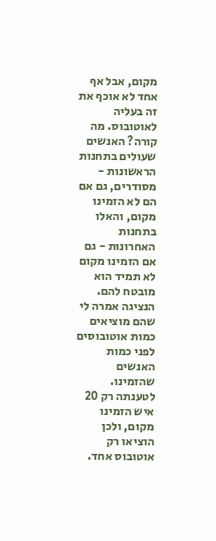מקום, אבל אף אחד לא אוכף את זה בעליה לאוטובוס. מה קורה? האנשים שעולים בתחנות הראשונות - מסודרים, גם אם הם לא הזמינו מקום, והאלו בתחנות האחרונות - גם אם הזמינו מקום לא תמיד הוא מובטח להם. הנציגה אמרה לי שהם מוציאים כמות אוטובוסים לפני כמות האנשים שהזמינו.
לטענתה רק 20 איש הזמינו מקום, ולכן הוציאו רק אוטובוס אחד.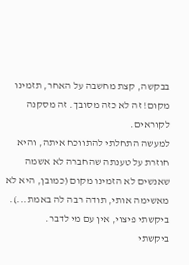בבקשה, קצת מחשבה על האחר, תזמינו מקום! זה לא כזה מסובך. זה מסקנה לקוראים.
למעשה התחלתי להתווכח איתה, והיא חוזרת על טענתה שהחברה לא אשמה שאנשים לא הזמינו מקום (כמובן, היא לא מאשימה אותי, תודה רבה לה באמת...).
ביקשתי פיצוי, אין עם מי לדבר.
ביקשתי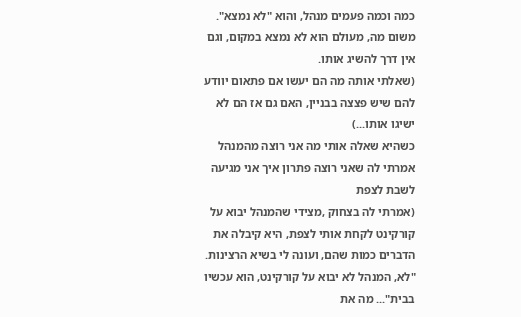כמה וכמה פעמים מנהל, והוא "לא נמצא". משום מה, מעולם הוא לא נמצא במקום, וגם אין דרך להשיג אותו.
(שאלתי אותה מה הם יעשו אם פתאום יוודע להם שיש פצצה בבניין, האם גם אז הם לא ישיגו אותו...)
כשהיא שאלה אותי מה אני רוצה מהמנהל אמרתי לה שאני רוצה פתרון איך אני מגיעה לשבת לצפת
(אמרתי לה בצחוק ,מצידי שהמנהל יבוא על קורקינט לקחת אותי לצפת, היא קיבלה את הדברים כמות שהם, ועונה לי בשיא הרצינות. "לא, המנהל לא יבוא על קורקינט, הוא עכשיו בבית"... מה את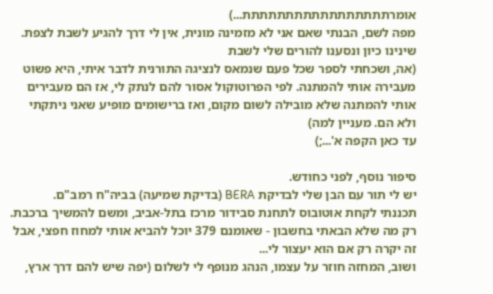אומרתתתתתתתתתתתתתתתתת...)
מפה לשם, הבנתי שאם אני לא מזמינה מונית, אין לי דרך להגיע לשבת לצפת.
שינינו כיון ונסענו להורים שלי לשבת
(אה, ושכחתי לספר שכל פעם שנמאס לנציגה התורנית לדבר איתי, היא פשוט מעבירה אותי להמתנה. לפי הפרוטוקול אסור להם לנתק לי, אז הם מעבירים אותי להמתנה שלא מובילה לשום מקום, ואז ברישומים מופיע שאני ניתקתי ולא הם. מעניין למה)
עד כאן הקפה א'...;)

סיפור נוסף, לפני כחודש.
יש לי תור עם הבן שלי לבדיקת BERA (בדיקת שמיעה) בביה"ח רמב"ם.
תכננתי לקחת אוטובוס לתחנת סבידור מרכז בתל-אביב, ומשם להמשיך ברכבת.
רק מה שלא הבאתי בחשבון - שאומנם 379 יוכל להביא אותי למחוז חפצי, אבל זה יקרה רק אם הוא יעצור לי...
ושוב, המחזה חוזר על עצמו, הנהג מנופף לי לשלום (יפה שיש להם דרך ארץ,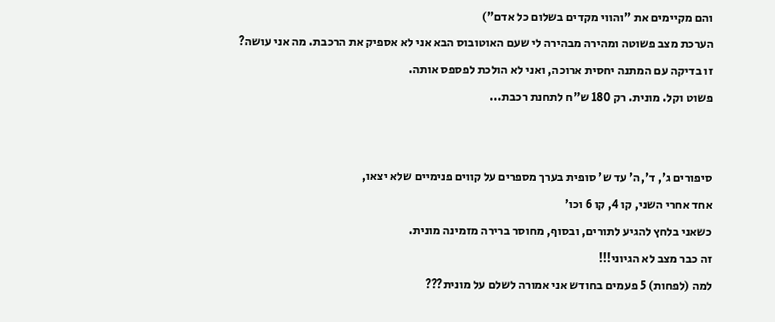והם מקיימים את "והווי מקדים בשלום כל אדם")
הערכת מצב פשוטה ומהירה מבהירה לי שעם האוטובוס הבא אני לא אספיק את הרכבת. מה אני עושה?
זו בדיקה עם המתנה יחסית ארוכה, ואני לא הולכת לפספס אותה.
פשוט וקל. מונית. רק 180 ש"ח לתחנת רכבת...


סיפורים ג', ד',ה' עד ש' סופית בערך מספרים על קווים פנימיים שלא יצאו,
אחד אחרי השני, קו 4, קו 6 וכו'
כשאני בלחץ להגיע לתורים, ובסוף, מחוסר ברירה מזמינה מונית.
זה כבר מצב לא הגיוני!!!
למה (לפחות) 5 פעמים בחודש אני אמורה לשלם על מונית???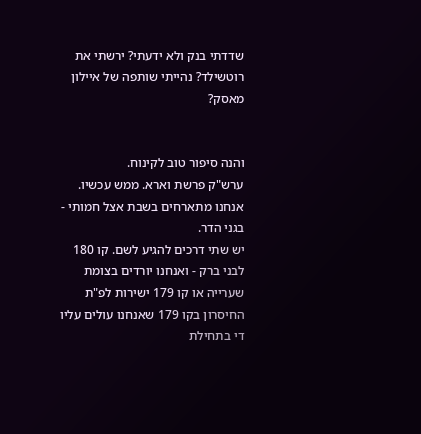שדדתי בנק ולא ידעתי? ירשתי את רוטשילד? נהייתי שותפה של איילון מאסק?


והנה סיפור טוב לקינוח.
ערש"ק פרשת וארא. ממש עכשיו.
אנחנו מתארחים בשבת אצל חמותי - בגני הדר.
יש שתי דרכים להגיע לשם. קו 180 לבני ברק - ואנחנו יורדים בצומת שערייה או קו 179 ישירות לפ"ת
החיסרון בקו 179 שאנחנו עולים עליו די בתחילת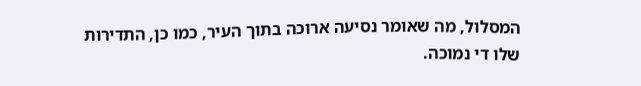המסלול, מה שאומר נסיעה ארוכה בתוך העיר, כמו כן, התדירות שלו די נמוכה.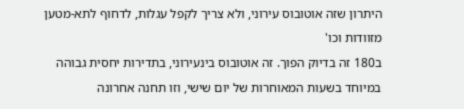היתרון שזה אוטובוס עירוני, ולא צריך לקפל עגלות, לדחוף לתא-מטען מזוודות וכו'
ב180 זה בדיוק הפוך. זה אוטובוס בינעירוני, בתדירות יחסית גבוהה במיוחד בשעות המאוחרות של יום שישי, וזו תחנה אחרונה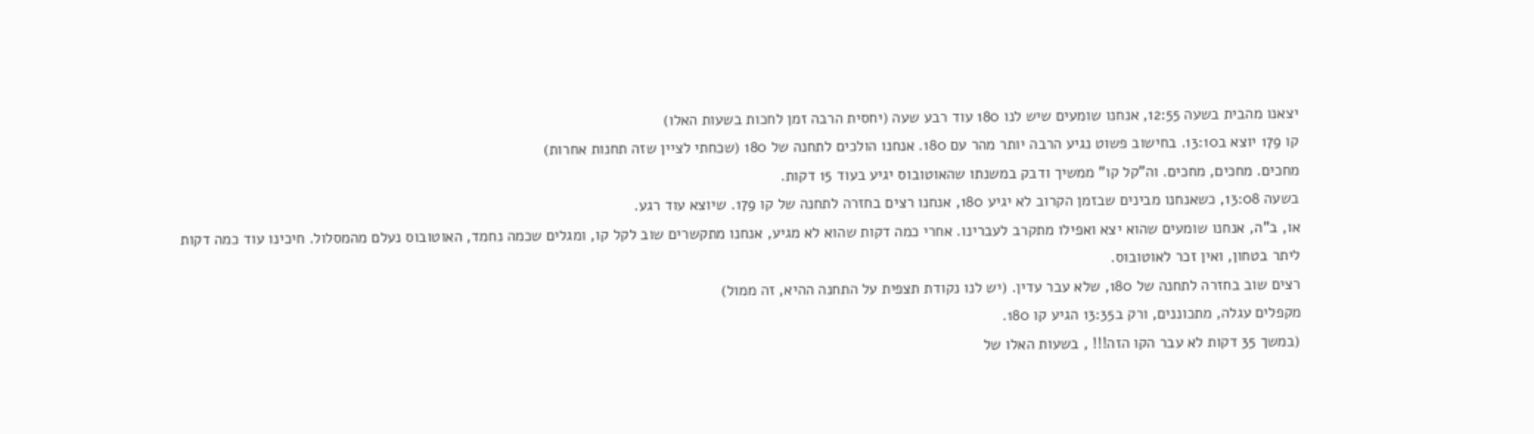יצאנו מהבית בשעה 12:55, אנחנו שומעים שיש לנו 180 עוד רבע שעה (יחסית הרבה זמן לחכות בשעות האלו)
קו 179 יוצא ב13:10. בחישוב פשוט נגיע הרבה יותר מהר עם 180. אנחנו הולכים לתחנה של 180 (שכחתי לציין שזה תחנות אחרות)
מחכים. מחכים, מחכים. וה"קל קו" ממשיך ודבק במשנתו שהאוטובוס יגיע בעוד 15 דקות.
בשעה 13:08, כשאנחנו מבינים שבזמן הקרוב לא יגיע 180, אנחנו רצים בחזרה לתחנה של קו 179. שיוצא עוד רגע.
או, ב"ה, אנחנו שומעים שהוא יצא ואפילו מתקרב לעברינו. אחרי כמה דקות שהוא לא מגיע, אנחנו מתקשרים שוב לקל קו, ומגלים שכמה נחמד, האוטובוס נעלם מהמסלול. חיכינו עוד כמה דקות ליתר בטחון, ואין זכר לאוטובוס.
רצים שוב בחזרה לתחנה של 180, שלא עבר עדין. (יש לנו נקודת תצפית על התחנה ההיא, זה ממול)
מקפלים עגלה, מתכוננים, ורק ב13:35 הגיע קו 180.
(במשך 35 דקות לא עבר הקו הזה!!! , בשעות האלו של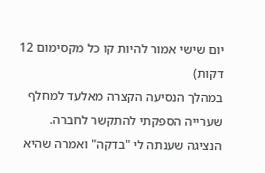יום שישי אמור להיות קו כל מקסימום 12 דקות)
במהלך הנסיעה הקצרה מאלעד למחלף שערייה הספקתי להתקשר לחברה.
הנציגה שענתה לי "בדקה" ואמרה שהיא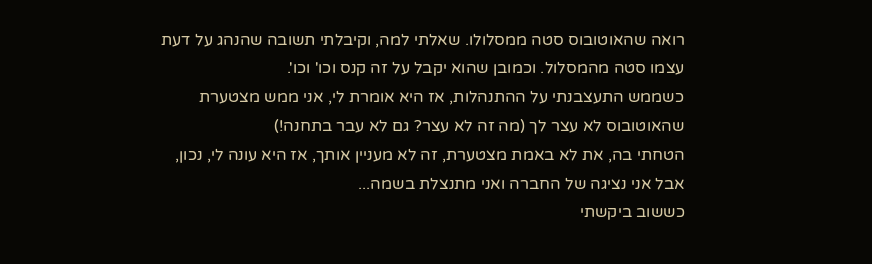רואה שהאוטובוס סטה ממסלולו. שאלתי למה, וקיבלתי תשובה שהנהג על דעת עצמו סטה מהמסלול. וכמובן שהוא יקבל על זה קנס וכו' וכו'.
כשממש התעצבנתי על ההתנהלות, אז היא אומרת לי, אני ממש מצטערת שהאוטובוס לא עצר לך (מה זה לא עצר? גם לא עבר בתחנה!)
הטחתי בה, את לא באמת מצטערת, זה לא מעניין אותך, אז היא עונה לי, נכון, אבל אני נציגה של החברה ואני מתנצלת בשמה...
כששוב ביקשתי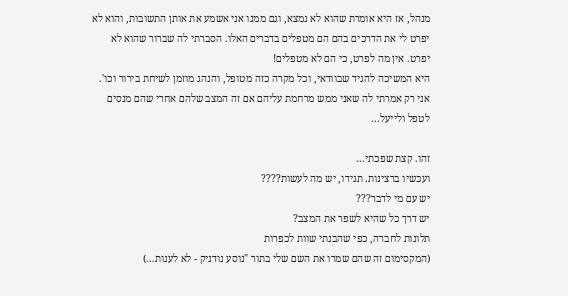מנהל, אז היא אומרת שהוא לא נמצא, וגם ממנו אני אשמע את אותן התשובות, והוא לא יפרט לי את הדרכים בהם הם מטפלים בדברים האלו. הסברתי לה שברור שהוא לא יפרט. אין מה לפרט, כי הם לא מטפלים!
היא המשיכה להגיד שבוודאי, וכל מקרה כזה מטופל, והנהג מוזמן לשיחת בירור וכו'. אני רק אמרתי לה שאני ממש מרחמת עליהם אם זה המצב שלהם אחרי שהם מנסים לטפל ולייעל...

זהו. קצת שפכתי...
ועכשיו ברצינות. תגידו, יש מה לעשות????
יש עם מי לדבר???
יש דרך כל שהיא לשפר את המצב?
תלונות לחברה, כפי שהבנתי שוות לכפרות
(המקסימום זה שהם שמרו את השם שלי בתור "נוסע נודניק - לא לענות...)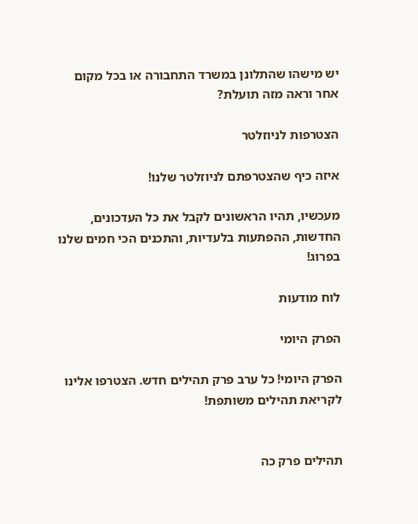יש מישהו שהתלונן במשרד התחבורה או בכל מקום אחר וראה מזה תועלת?

הצטרפות לניוזלטר

איזה כיף שהצטרפתם לניוזלטר שלנו!

מעכשיו, תהיו הראשונים לקבל את כל העדכונים, החדשות, ההפתעות בלעדיות, והתכנים הכי חמים שלנו בפרוג!

לוח מודעות

הפרק היומי

הפרק היומי! כל ערב פרק תהילים חדש. הצטרפו אלינו לקריאת תהילים משותפת!


תהילים פרק כה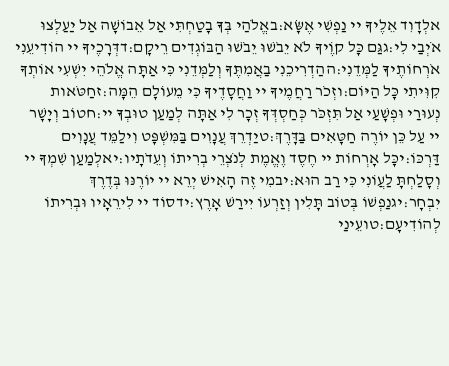אלְדָוִד אֵלֶיךָ יי נַפְשִׁי אֶשָּׂא:באֱלֹהַי בְּךָ בָטַחְתִּי אַל אֵבוֹשָׁה אַל יַעַלְצוּ אֹיְבַי לִי:גגַּם כָּל קוֶֹיךָ לֹא יֵבֹשׁוּ יֵבֹשׁוּ הַבּוֹגְדִים רֵיקָם:דדְּרָכֶיךָ יי הוֹדִיעֵנִי אֹרְחוֹתֶיךָ לַמְּדֵנִי:ההַדְרִיכֵנִי בַאֲמִתֶּךָ וְלַמְּדֵנִי כִּי אַתָּה אֱלֹהֵי יִשְׁעִי אוֹתְךָ קִוִּיתִי כָּל הַיּוֹם:וזְכֹר רַחֲמֶיךָ יי וַחֲסָדֶיךָ כִּי מֵעוֹלָם הֵמָּה:זחַטֹּאות נְעוּרַי וּפְשָׁעַי אַל תִּזְכֹּר כְּחַסְדְּךָ זְכָר לִי אַתָּה לְמַעַן טוּבְךָ יי:חטוֹב וְיָשָׁר יי עַל כֵּן יוֹרֶה חַטָּאִים בַּדָּרֶךְ:טיַדְרֵךְ עֲנָוִים בַּמִּשְׁפָּט וִילַמֵּד עֲנָוִים דַּרְכּוֹ:יכָּל אָרְחוֹת יי חֶסֶד וֶאֱמֶת לְנֹצְרֵי בְרִיתוֹ וְעֵדֹתָיו:יאלְמַעַן שִׁמְךָ יי וְסָלַחְתָּ לַעֲוֹנִי כִּי רַב הוּא:יבמִי זֶה הָאִישׁ יְרֵא יי יוֹרֶנּוּ בְּדֶרֶךְ יִבְחָר:יגנַפְשׁוֹ בְּטוֹב תָּלִין וְזַרְעוֹ יִירַשׁ אָרֶץ:ידסוֹד יי לִירֵאָיו וּבְרִיתוֹ לְהוֹדִיעָם:טועֵינַי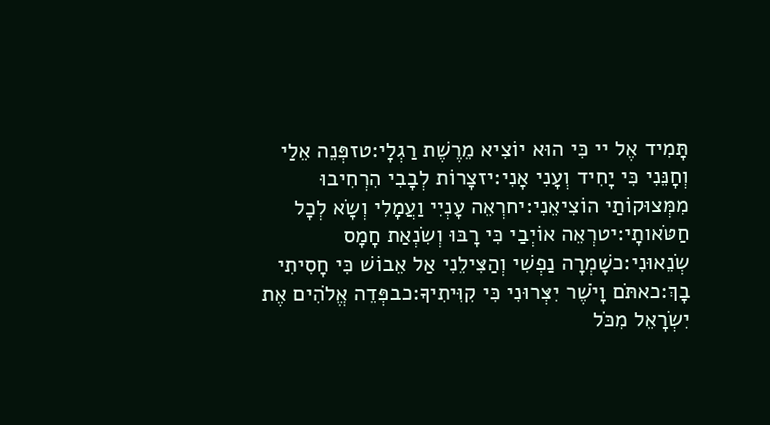תָּמִיד אֶל יי כִּי הוּא יוֹצִיא מֵרֶשֶׁת רַגְלָי:טזפְּנֵה אֵלַי וְחָנֵּנִי כִּי יָחִיד וְעָנִי אָנִי:יזצָרוֹת לְבָבִי הִרְחִיבוּ מִמְּצוּקוֹתַי הוֹצִיאֵנִי:יחרְאֵה עָנְיִי וַעֲמָלִי וְשָׂא לְכָל חַטֹּאותָי:יטרְאֵה אוֹיְבַי כִּי רָבּוּ וְשִׂנְאַת חָמָס שְׂנֵאוּנִי:כשָׁמְרָה נַפְשִׁי וְהַצִּילֵנִי אַל אֵבוֹשׁ כִּי חָסִיתִי בָךְ:כאתֹּם וָיֹשֶׁר יִצְּרוּנִי כִּי קִוִּיתִיךָ:כבפְּדֵה אֱלֹהִים אֶת יִשְׂרָאֵל מִכֹּל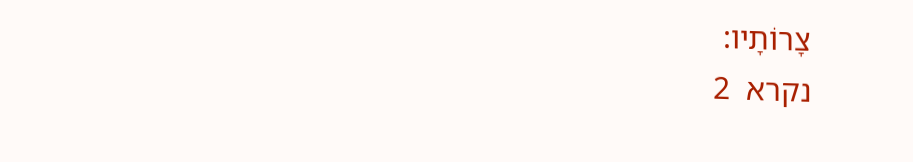צָרוֹתָיו:
נקרא  2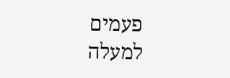פעמים
למעלה